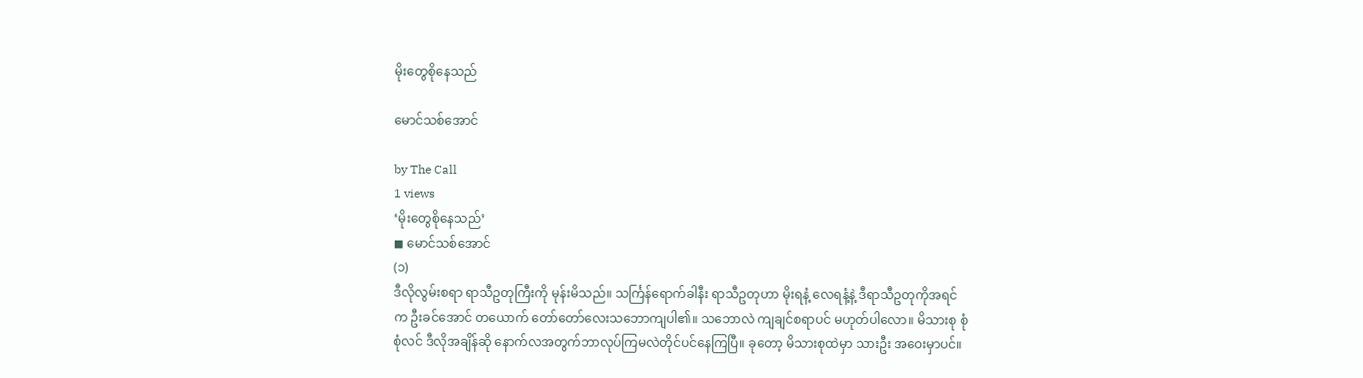မိုးတွေစိုနေသည်

မောင်သစ်အောင်

by The Call
1 views
‘မိုးတွေစိုနေသည်’
◼ မောင်သစ်အောင်
(၁)
ဒီလိုလွမ်းစရာ ရာသီဥတုကြီးကို မုန်းမိသည်။ သင်္ကြန်ရောက်ခါနီး ရာသီဥတုဟာ မိုးရနံ့ လေရနံ့နဲ့ ဒီရာသီဥတုကိုအရင်က ဦးခင်အောင် တယောက် တော်တော်လေးသဘောကျပါ၏။ သဘောလဲ ကျချင်စရာပင် မဟုတ်ပါလော။ မိသားစု စုံစုံလင် ဒီလိုအချိန်ဆို နောက်လအတွက်ဘာလုပ်ကြမလဲတိုင်ပင်နေကြပြီ။ ခုတော့ မိသားစုထဲမှာ သားဦး အဝေးမှာပင်။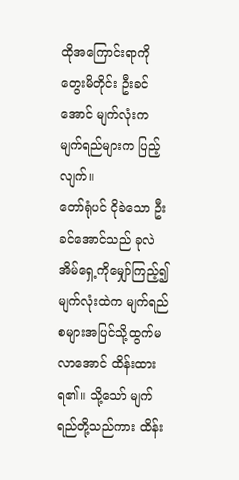ထိုအကြောင်းရာကို တွေးမိတိုင်း ဦးခင်အောင် မျက်လုံးက မျက်ရည်များက ပြည့်လျက်။
တော်ရုံပင် ငိုခဲသော ဦးခင်အောင်သည် ခုလဲ အိမ်ရှေ့ကိုမျှော်ကြည့်၍ မျက်လုံးထဲက မျက်ရည်စများအပြင်သို့ထွက်မလာအောင် ထိန်းထားရ၏။ သို့သော် မျက်ရည်တို့သည်ကား ထိန်း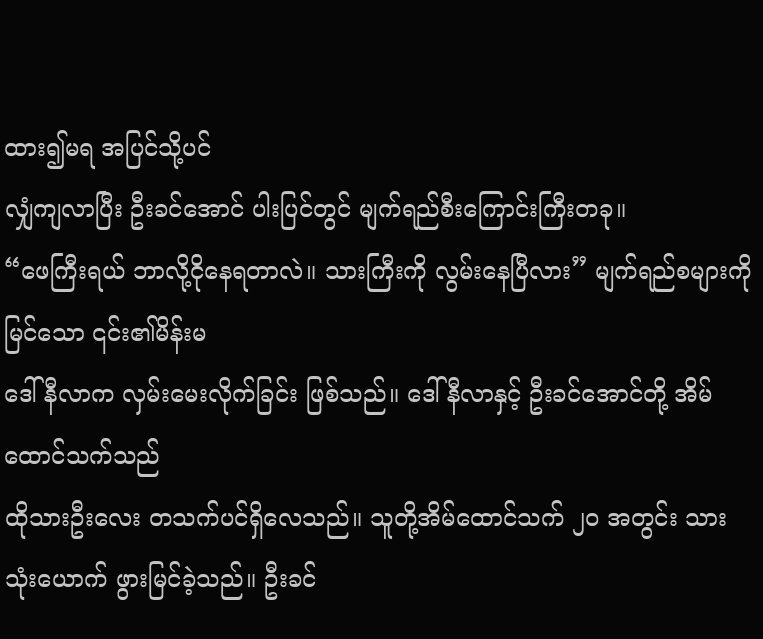ထား၍မရ အပြင်သို့ပင်
လျှံကျလာပြီး ဦးခင်အောင် ပါးပြင်တွင် မျက်ရည်စီးကြောင်းကြီးတခု။
“ဖေကြီးရယ် ဘာလို့ငိုနေရတာလဲ။ သားကြီးကို လွမ်းနေပြီလား” မျက်ရည်စများကို မြင်သော ၎င်း၏မိန်းမ
ဒေါ်နီလာက လှမ်းမေးလိုက်ခြင်း ဖြစ်သည်။ ဒေါ်နီလာနှင့် ဦးခင်အောင်တို့ အိမ်ထောင်သက်သည်
ထိုသားဦးလေး တသက်ပင်ရှိလေသည်။ သူတို့အိမ်ထောင်သက် ၂၀ အတွင်း သားသုံးယောက် ဖွားမြင်ခဲ့သည်။ ဦးခင်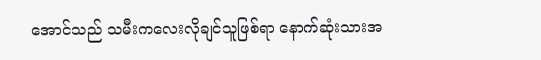အောင်သည် သမီးကလေးလိုချင်သူဖြစ်ရာ နောက်ဆုံးသားအ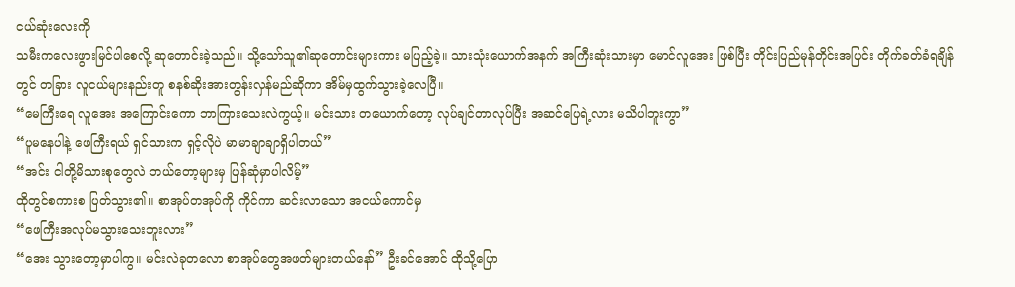ငယ်ဆုံးလေးကို
သမီးကလေးဖွားမြင်ပါစေလို့ ဆုတောင်းခဲ့သည်။ သို့သော်သူ၏ဆုတောင်းများကား မပြည့်ခဲ့။ သားသုံးယောက်အနက် အကြီးဆုံးသားမှာ မောင်လူအေး ဖြစ်ပြီး တိုင်းပြည်မုန်တိုင်းအပြင်း တိုက်ခတ်ခံရချိန်တွင် တခြား လူငယ်များနည်းတူ စနစ်ဆိုးအားတွန်းလှန်မည်ဆိုကာ အိမ်မှထွက်သွားခဲ့လေပြီ။
“မေကြီးရေ လူအေး အကြောင်းကော ဘာကြားသေးလဲကွယ့်။ မင်းသား တယောက်တော့ လုပ်ချင်တာလုပ်ပြီး အဆင်ပြေရဲ့လား မသိပါဘူးကွာ”
“ပူမနေပါနဲ့ ဖေကြီးရယ် ရှင်သားက ရှင့်လိုပဲ မာမာချာချာရှိပါတယ်”
“အင်း ငါတို့မိသားစုတွေလဲ ဘယ်တော့များမှ ပြန်ဆုံမှာပါလိမ့်”
ထိုတွင်စကားစ ပြတ်သွား၏။ စာအုပ်တအုပ်ကို ကိုင်ကာ ဆင်းလာသော အငယ်ကောင်မှ
“ဖေကြီးအလုပ်မသွားသေးဘူးလား”
“အေး သွားတော့မှာပါကွ။ မင်းလဲခုတလော စာအုပ်တွေအဖတ်များတယ်နော်” ဦးခင်အောင် ထိုသို့ပြော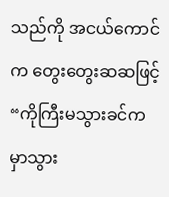သည်ကို အငယ်ကောင်က တွေးတွေးဆဆဖြင့် “ကိုကြီးမသွားခင်က မှာသွား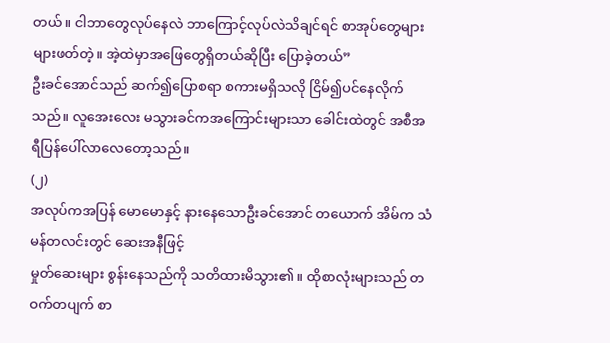တယ်။ ငါဘာတွေလုပ်နေလဲ ဘာကြောင့်လုပ်လဲသိချင်ရင် စာအုပ်တွေများများဖတ်တဲ့။ အဲ့ထဲမှာအဖြေတွေရှိတယ်ဆိုပြီး ပြောခဲ့တယ်”
ဦးခင်အောင်သည် ဆက်၍ပြောစရာ စကားမရှိသလို ငြိမ်၍ပင်နေလိုက်သည်။ လူအေးလေး မသွားခင်ကအကြောင်းများသာ ခေါင်းထဲတွင် အစီအရီပြန်ပေါ်လာလေတော့သည်။
(၂)
အလုပ်ကအပြန် မောမောနှင့် နားနေသောဦးခင်အောင် တယောက် အိမ်က သံမန်တလင်းတွင် ဆေးအနီဖြင့်
မှုတ်ဆေးများ စွန်းနေသည်ကို သတိထားမိသွား၏။ ထိုစာလုံးများသည် တဝက်တပျက် စာ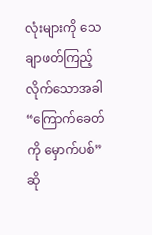လုံးများကို သေချာဖတ်ကြည့်လိုက်သောအခါ “ကြောက်ခေတ်ကို မှောက်ပစ်” ဆို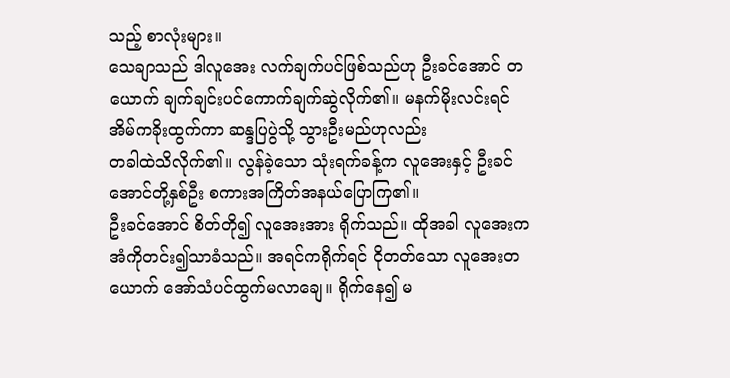သည့် စာလုံးများ။
သေချာသည် ဒါလူအေး လက်ချက်ပင်ဖြစ်သည်ဟု ဦးခင်အောင် တယောက် ချက်ချင်းပင်ကောက်ချက်ဆွဲလိုက်၏။ မနက်မိုးလင်းရင် အိမ်ကခိုးထွက်ကာ ဆန္ဒပြပွဲသို့ သွားဦးမည်ဟုလည်း
တခါထဲသိလိုက်၏။ လွန်ခဲ့သော သုံးရက်ခန့်က လူအေးနှင့် ဦးခင်အောင်တို့နှစ်ဦး စကားအကြိတ်အနယ်ပြောကြ၏။
ဦးခင်အောင် စိတ်တို၍ လူအေးအား ရိုက်သည်။ ထိုအခါ လူအေးက အံကိုတင်း၍သာခံသည်။ အရင်ကရိုက်ရင် ငိုတတ်သော လူအေးတယောက် အော်သံပင်ထွက်မလာချေ။ ရိုက်နေ၍ မ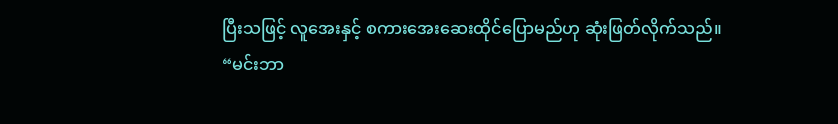ပြီးသဖြင့် လူအေးနှင့် စကားအေးဆေးထိုင်ပြောမည်ဟု ဆုံးဖြတ်လိုက်သည်။
“မင်းဘာ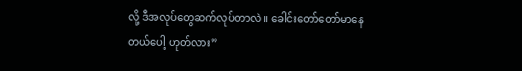လို့ ဒီအလုပ်တွေဆက်လုပ်တာလဲ။ ခေါင်းတော်တော်မာနေတယ်ပေါ့ ဟုတ်လား”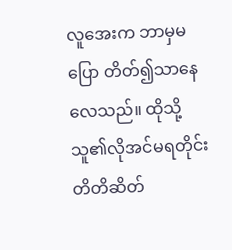လူအေးက ဘာမှမပြော တိတ်၍သာနေလေသည်။ ထိုသို့ သူ၏လိုအင်မရတိုင်း တိတိဆိတ်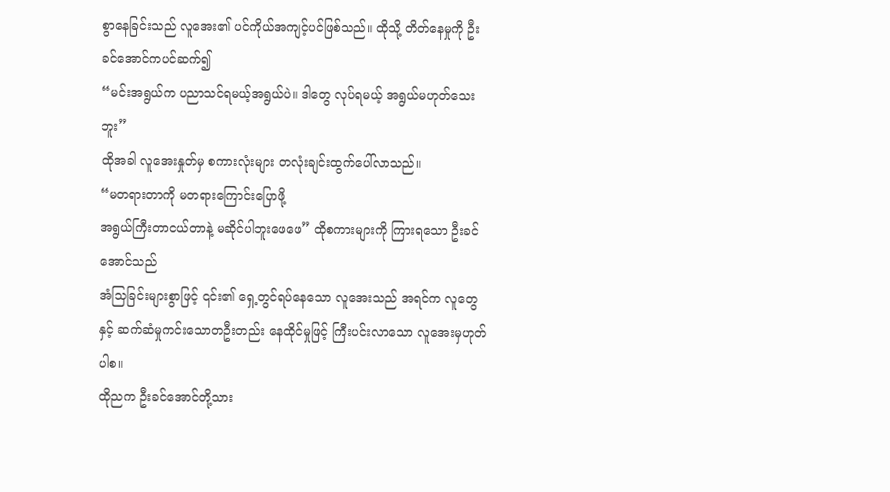စွာနေခြင်းသည် လူအေး၏ ပင်ကိုယ်အကျင့်ပင်ဖြစ်သည်။ ထိုသို့ တိတ်နေမှုကို ဦးခင်အောင်ကပင်ဆက်၍
“မင်းအရွယ်က ပညာသင်ရမယ့်အရွယ်ပဲ။ ဒါတွေ လုပ်ရမယ့် အရွယ်မဟုတ်သေးဘူး”
ထိုအခါ လူအေးနှုတ်မှ စကားလုံးများ တလုံးချင်းထွက်ပေါ်လာသည်။
“မတရားတာကို မတရားကြောင်းပြောဖို့
အရွယ်ကြီးတာငယ်တာနဲ့ မဆိုင်ပါဘူးဖေဖေ” ထိုစကားများကို ကြားရသော ဦးခင်အောင်သည်
အံသြခြင်းများစွာဖြင့် ၎င်း၏ ‌ရှေ့တွင်ရပ်နေသော လူအေးသည် အရင်က လူတွေနှင့် ဆက်ဆံမှုကင်းသောတဦးတည်း နေထိုင်မှုဖြင့် ကြီးပင်းလာသော လူအေးမှဟုတ်ပါစ။
ထိုညက ဦးခင်အောင်တို့သား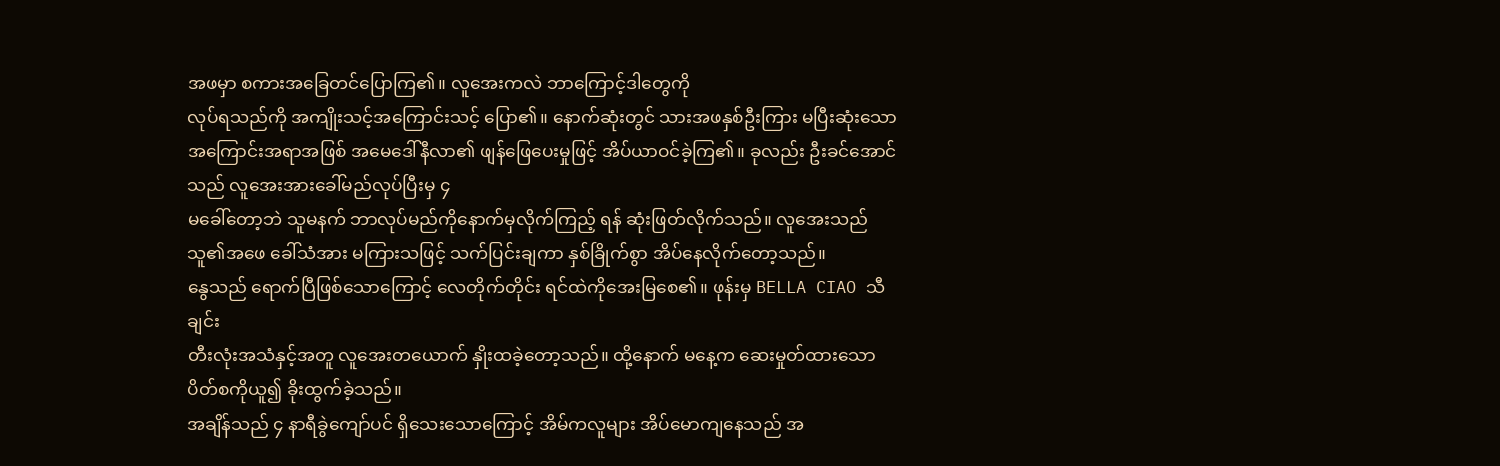အဖမှာ စကားအခြေတင်ပြောကြ၏။ လူအေးကလဲ ဘာကြောင့်ဒါတွေကို
လုပ်ရသည်ကို အကျိုးသင့်အကြောင်းသင့် ပြော၏။ နောက်ဆုံးတွင် သားအဖနှစ်ဦးကြား မပြီးဆုံးသော
အကြောင်းအရာအဖြစ် အမေဒေါ်နီလာ၏ ဖျန်ဖြေပေးမှုဖြင့် အိပ်ယာဝင်ခဲ့ကြ၏။ ခုလည်း ဦးခင်အောင်သည် လူအေးအားခေါ်မည်လုပ်ပြီးမှ ၄
မခေါ်တော့ဘဲ သူမနက် ဘာလုပ်မည်ကိုနောက်မှလိုက်ကြည့် ရန် ဆုံးဖြတ်လိုက်သည်။ လူအေးသည် သူ၏အဖေ ခေါ်သံအား မကြားသဖြင့် သက်ပြင်းချကာ နှစ်ခြိုက်စွာ အိပ်နေလိုက်တော့သည်။
နွေသည် ‌ရောက်ပြီဖြစ်သောကြောင့် လေတိုက်တိုင်း ရင်ထဲကိုအေးမြစေ၏။ ဖုန်းမှ BELLA CIAO သီချင်း
တီးလုံးအသံနှင့်အတူ လူအေးတယောက် နှိုးထခဲ့တော့သည်။ ထို့နောက် မနေ့က ဆေးမှုတ်ထားသော
ပိတ်စကိုယူ၍ ခိုးထွက်ခဲ့သည်။
အချိန်သည် ၄ နာရီခွဲကျော်ပင် ရှိသေးသောကြောင့် အိမ်ကလူများ အိပ်‌မောကျနေသည် အ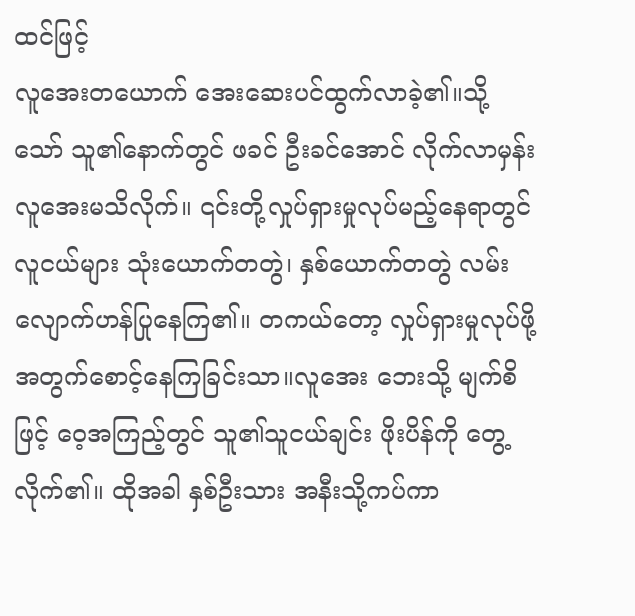ထင်ဖြင့်
လူအေးတယောက် အေးဆေးပင်ထွက်လာခဲ့၏။သို့သော် သူ၏နောက်တွင် ဖခင် ဦးခင်အောင် လိုက်လာမှန်း လူအေးမသိလိုက်။ ၎င်းတို့လှုပ်ရှားမှုလုပ်မည့်နေရာတွင် လူငယ်များ သုံးယောက်တတွဲ၊ နှစ်ယောက်တတွဲ လမ်းလျောက်ဟန်ပြုနေကြ၏။ တကယ်တော့ လှုပ်ရှားမှုလုပ်ဖို့အတွက်စောင့်နေကြခြင်းသာ။လူအေး ဘေးသို့ မျက်စိဖြင့် ဝေ့အကြည့်တွင် သူ၏သူငယ်ချင်း ဖိုးပိန်ကို တွေ့လိုက်၏။ ထိုအခါ နှစ်ဦးသား အနီးသို့ကပ်ကာ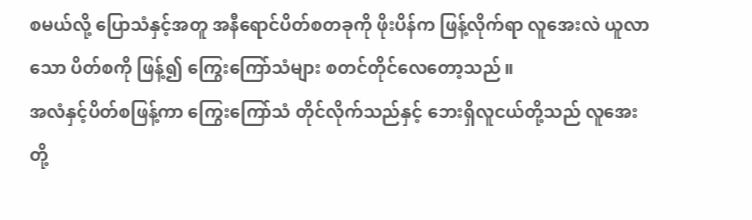စမယ်လို့ ပြောသံနှင့်အတူ အနီရောင်ပိတ်စတခုကို ဖိုးပိန်က ဖြန့်လိုက်ရာ လူအေးလဲ ယူလာသော ပိတ်စကို ဖြန့်၍ ကြွေးကြော်သံများ စတင်တိုင်လေတော့သည်။
အလံနှင့်ပိတ်စဖြန့်ကာ ကြွေးကြော်သံ တိုင်လိုက်သည်နှင့် ဘေးရှိလူငယ်တို့သည် လူအေးတို့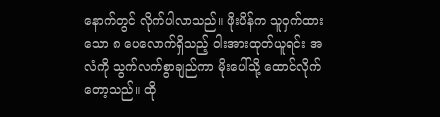နောက်တွင် လိုက်ပါလာသည်။ ဖိုးပိန်က သူဝှက်ထားသော ၈ ပေလောက်ရှိသည့် ဝါးအားထုတ်ယူရင်း အလံကို သွက်လက်စွာချည်ကာ မိုးပေါ်သို့ ထောင်လိုက်တော့သည်။ ထို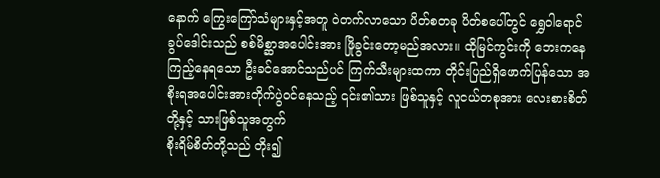နောက် ကြွေးကြော်သံများနှင့်အတူ ဝဲတက်လာသော ပိတ်စတခု ပိတ်စပေါ်တွင် ‌‌ရွှေဝါရောင် ခွပ်ဒေါင်းသည် စစ်မိစ္ဆာအပေါင်းအား ဖြိုခွင်းတော့မည်အလား။ ထိုမြင်ကွင်းကို ဘေးကနေကြည့်နေရသော ဦးခင်အောင်သည်ပင် ကြက်သီးများထကာ တိုင်းပြည်ရှိဖောက်ပြန်သော အစိုးရအပေါင်းအားတိုက်ပွဲဝင်နေသည့် ၎င်း၏သား ဖြစ်သူနှင့် လူငယ်တစုအား လေးစားစိတ်တို့နှင့် သားဖြစ်သူအတွက်
စိုးရိမ်စိတ်တို့သည် တိုး၍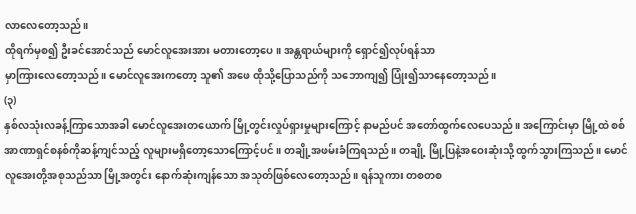လာလေတော့သည်။
ထိုရက်မှစ၍ ဦးခင်အောင်သည် မောင်လူအေးအား မတားတော့ပေ။ အန္တရာယ်များကို ရှောင်၍လုပ်ရန်သာ
မှာကြားလေတော့သည်။ မောင်လူအေးကတော့ သူ၏ အဖေ ထိုသို့ပြောသည်ကို သဘောကျ၍ ပြုံး၍သာနေတော့သည်။
(၃)
နှစ်လသုံးလခန့်ကြာသောအခါ မောင်လူအေးတယောက် မြို့တွင်းလှုပ်ရှားမှုများကြောင့် နာမည်ပင် အတော်ထွက်လေပေသည်။ အကြောင်းမှာ မြို့ထဲ စစ်အာဏာရှင်စနစ်ကိုဆန့်ကျင်သည့် လူများမရှိတော့သောကြောင့်ပင်။ တချို့အဖမ်းခံကြရသည်။ တချို့ မြို့ပြနဲ့အဝေးဆုံးသို့ ထွက်သွားကြသည်။ မောင်လူအေးတို့အစုသည်သာ မြို့အတွင်း နောက်ဆုံးကျန်သော အသုတ်ဖြစ်လေတော့သည်။ ရန်သူကား တစတစ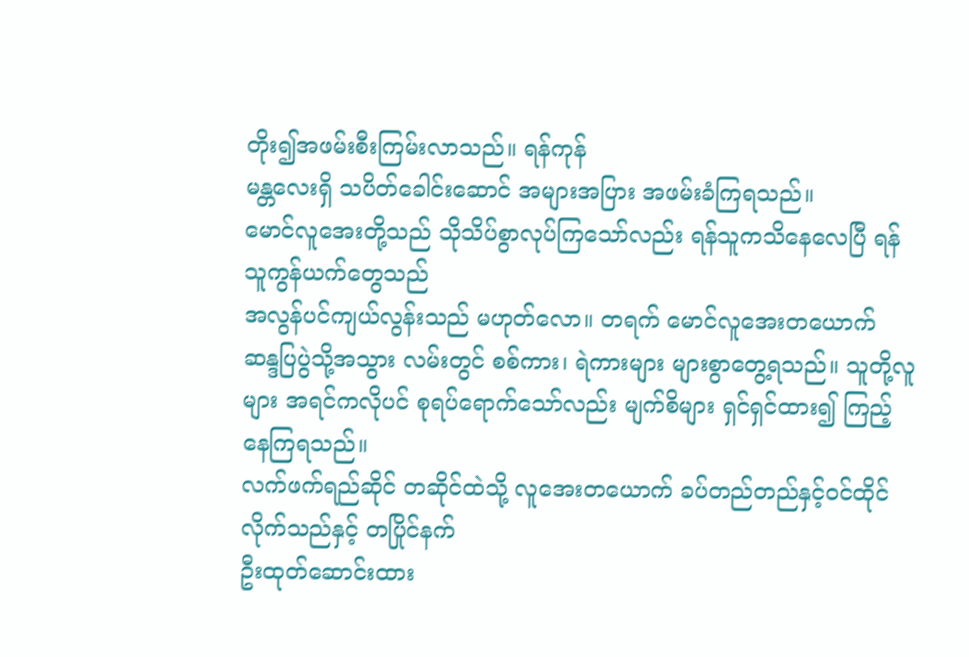တိုး၍အဖမ်းစီးကြမ်းလာသည်။ ရန်ကုန်
မန္တလေးရှိ သပိတ်ခေါင်းဆောင် အများအပြား အဖမ်းခံကြရသည်။
မောင်လူအေးတို့သည် သိုသိပ်စွာလုပ်ကြသော်လည်း ရန်သူကသိနေလေပြီ ရန်သူကွန်ယက်တွေသည်
အလွန်ပင်ကျယ်လွန်းသည် မဟုတ်လော။ တရက် မောင်လူအေးတယောက် ဆန္ဒပြပွဲသို့အသွား လမ်းတွင် စစ်ကား၊ ရဲကားများ များစွာတွေ့ရသည်။ သူတို့လူများ အရင်ကလိုပင် စုရပ်‌ရောက်သော်လည်း မျက်စိများ ရှင်ရှင်ထား၍ ကြည့်နေကြရသည်။
လက်ဖက်ရည်ဆိုင် တဆိုင်ထဲသို့ လူအေးတ‌ယောက် ခပ်တည်တည်နှင့်ဝင်ထိုင် လိုက်သည်နှင့် တပြိုင်နက်
ဦးထုတ်ဆောင်းထား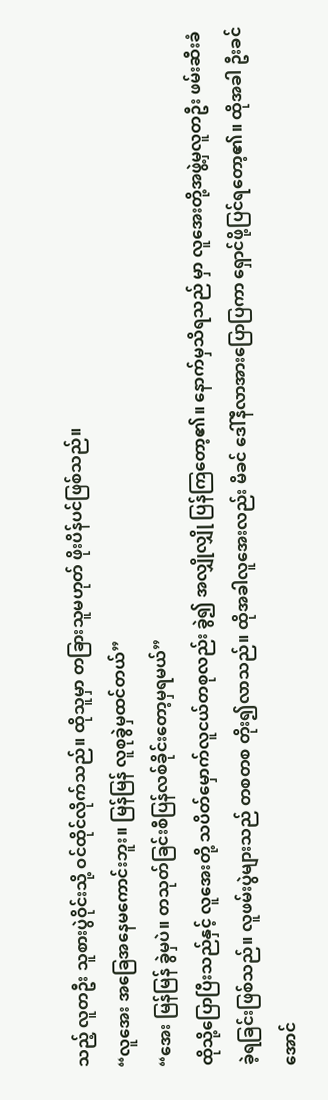သည့် လူတဦး သူစားပွဲဝိုင်းသို့ ဝင်ထိုင်လိုက်သည်။ ထိုသူမှာ တခြားသူမဟုတ် ဖိုးပိန်ပင်ဖြစ်သည်။
“လူအေး အခြေအနေမကောင်းဘူး‌‌။ မြန်မြန် လူစုခွဲမှထင်တယ်”
“အေး မြန်မြန် ခွဲမှပဲ။ တသုတ်ခြင်းစီပြန်လစ်ခိုင်းတော့မှရမယ်”
ထိုသို့ပြောပြီးသည်နှင့် လူအေးတို့ သပိတ်မှောက်လူငယ်တစုလည်း ခွဲ၍ အလျှိုလျှို ပြန်ကြတော့၏။ နောက်မှသိရသည် မှာ လူအေးတို့အဖွဲ့မှလူတဦး ဖမ်းဆီးခံခဲ့ရခြင်းဖြစ်သည်။ လူဖမ်းပွဲများသည် တစတစ တိုး၍လာသည်။ ထိုအခါလူအေးလည်း မိခင် ဒေါ်နီလာအားပြောပြကာ ရှောင်ဖို့ပြင်ရတော့၏။ ထိုအခါ ဦးခင်အောင်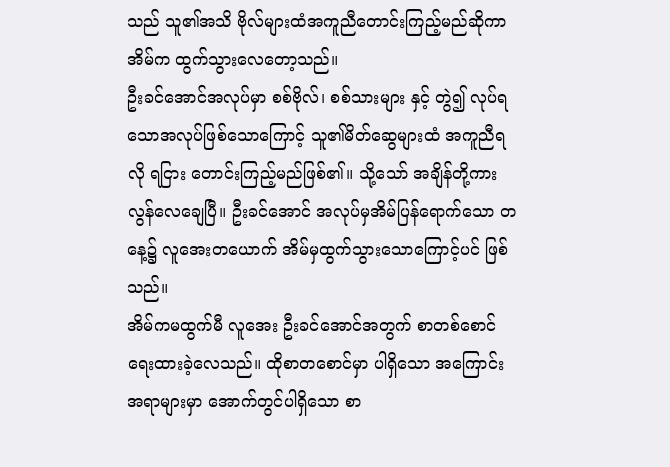သည် သူ၏အသိ ဗိုလ်များထံအကူညီတောင်းကြည့်မည်ဆိုကာအိမ်က ထွက်သွားလေတော့သည်။
ဦးခင်အောင်အလုပ်မှာ စစ်ဗိုလ်၊ စစ်သားများ နှင့် တွဲ၍ လုပ်ရသောအလုပ်ဖြစ်သောကြောင့် သူ၏မိတ်ဆွေများထံ အကူညီရလို ရငြား တောင်းကြည့်မည်ဖြစ်၏။ သို့သော် အချိန်တို့ကား လွန်လေချေပြီ။ ဦးခင်အောင် အလုပ်မှအိမ်ပြန်ရောက်သော တနေ့၌ လူအေးတယောက် အိမ်မှထွက်သွားသောကြောင့်ပင် ဖြစ်သည်။
အိမ်ကမထွက်မီ လူအေး ဦးခင်အောင်အတွက် စာတစ်စောင်ရေးထားခဲ့လေသည်။ ထိုစာတစောင်မှာ ပါရှိသော အကြောင်းအရာများမှာ အောက်တွင်ပါရှိသော စာ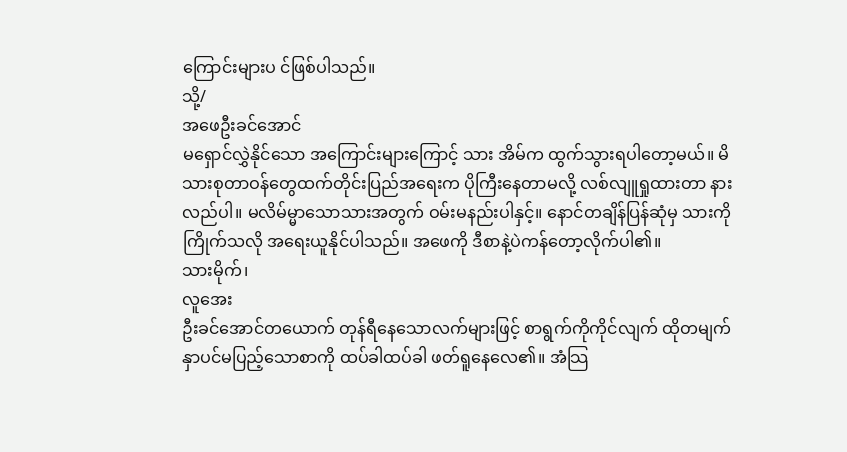ကြောင်းများပ င်ဖြစ်ပါသည်။
သို့/
အဖေဦးခင်အောင်
မရှောင်လွှဲနိုင်သော အကြောင်းများကြောင့် သား အိမ်က ထွက်သွားရပါတော့မယ်။ မိသားစုတာဝန်တွေထက်တိုင်းပြည်အရေးက ပိုကြီးနေတာမလို့ လစ်လျူရှုထားတာ နားလည်ပါ။ မလိမ်မ္မာသောသားအတွက် ဝမ်းမနည်းပါနှင့်။ နောင်တချိန်ပြန်ဆုံမှ သားကိုကြိုက်သလို အရေးယူနိုင်ပါသည်။ အဖေကို ဒီစာနဲ့ပဲကန်တော့လိုက်ပါ၏။
သားမိုက်၊
လူအေး
ဦးခင်အောင်တယောက် တုန်ရီနေသောလက်များဖြင့် စာရွက်ကိုကိုင်လျက် ထိုတမျက်နှာပင်မပြည့်သောစာကို ထပ်ခါထပ်ခါ ဖတ်ရူနေလေ၏။ အံသြ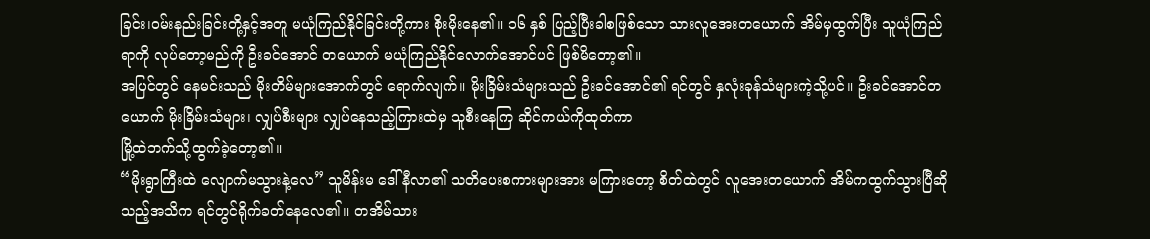ခြင်း၊ဝမ်းနည်းခြင်းတို့နှင့်အတူ မယုံကြည်နိုင်ခြင်းတို့ကား စိုးမိုးနေ၏။ ၁၆ နှစ် ပြည့်ပြီးခါစဖြစ်သော သားလူအေးတယောက် အိမ်မှထွက်ပြီး သူယုံကြည်ရာကို လုပ်တော့မည်ကို ဦးခင်အောင် တယောက် မယုံကြည်နိုင်လောက်အောင်ပင် ဖြစ်မိတော့၏။
အပြင်တွင် နေမင်းသည် မိုးတိမ်များအောက်တွင် ရောက်လျက်။ မိုးခြိမ်းသံများသည် ဦးခင်အောင်၏ ရင်တွင် နှလုံးခုန်သံများကဲ့သို့ပင်။ ဦးခင်အောင်တယောက် မိုးခြိမ်းသံများ၊ လျှပ်စီးများ လျှပ်နေသည့်ကြားထဲမှ သူစီးနေကြ ဆိုင်ကယ်ကိုထုတ်ကာ
မြို့ထဲဘက်သို့ထွက်ခဲ့တော့၏။
“မိုးရွာကြီးထဲ လျောက်မသွားနဲ့လေ” သူမိန်းမ ဒေါ်နီလာ၏ သတိပေးစကားများအား မကြားတော့ စိတ်ထဲတွင် လူအေးတယောက် အိမ်ကထွက်သွားပြီဆိုသည့်အသိက ရင်တွင်ရိုက်ခတ်နေလေ၏။ တအိမ်သား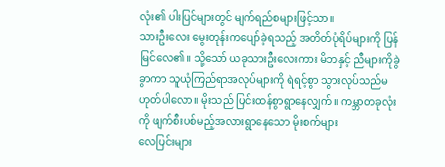လုံး၏ ပါးပြင်များတွင် မျက်ရည်စများဖြင့်သာ။
သားဦးလေး မွေးတုန်းကပျော်ခဲ့ရသည့် အတိတ်ပုံရိပ်များကို ပြန်မြင်လေ၏။ သို့သော် ယခုသားဦးလေးကား မိဘနှင့် ညီများကိုခွဲခွာကာ သူယုံကြည်ရာအလုပ်များကို ရဲရင့်စွာ သွားလုပ်သည်မဟုတ်ပါလော။ မိုးသည် ပြင်းထန်စွာရွာနေလျှက်။ ကမ္ဘာတခုလုံးကို ဖျက်စီးပစ်မည့်အလားရွာနေသော မိုးစက်များ
လေပြင်းများ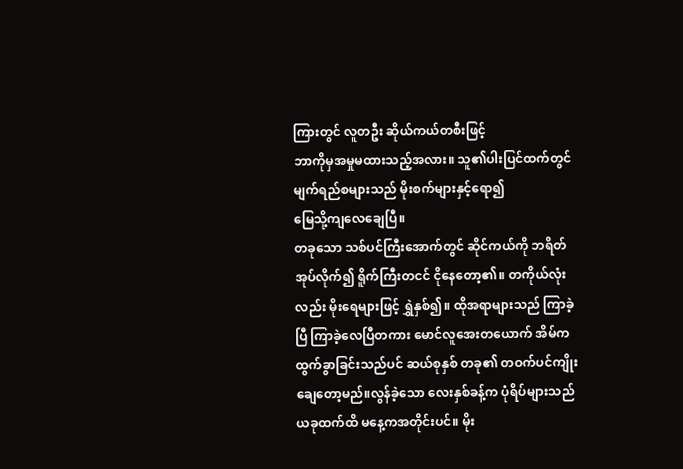ကြားတွင် လူတဦး ဆိုယ်ကယ်တစီးဖြင့်
ဘာကိုမှအမှုမထားသည့်အလား။ သူ၏ပါးပြင်ထက်တွင်မျက်ရည်စများသည် မိုးစက်များနှင့်ရော၍
မြေသို့ကျလေချေပြီ။
တခုသော သစ်ပင်ကြီးအောက်တွင် ဆိုင်ကယ်ကို ဘရိတ်အုပ်လိုက်၍ ရိူက်ကြီးတငင် ငိုနေတော့၏။ တကိုယ်လုံးလည်း မိုးရေများဖြင့် ရွှဲနှစ်၍။ ထိုအရာများသည် ကြာခဲ့ပြီ ကြာခဲ့လေပြီတကား မောင်လူအေးတယောက် အိမ်ကထွက်ခွာခြင်းသည်ပင် ဆယ်စုနှစ် တခု၏ တဝက်ပင်ကျိုးချေတော့မည်။လွန်ခဲ့သော လေးနှစ်ခန့်က ပုံရိပ်များသည် ယခုထက်ထိ မနေ့ကအတိုင်းပင်။ မိုး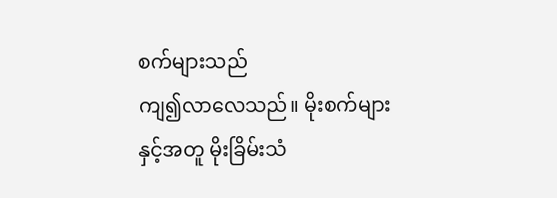စက်များသည်
ကျ၍လာလေသည်။ မိုးစက်များနှင့်အတူ မိုးခြိမ်းသံ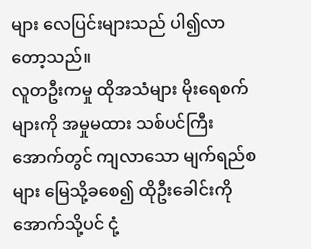များ လေပြင်းများသည် ပါ၍လာတော့သည်။
လူတဦးကမှု ထိုအသံများ မိုးရေစက်များကို အမှုမထား သစ်ပင်ကြီးအောက်တွင် ကျလာသော မျက်ရည်စများ မြေသို့ခစေ၍ ထိုဦးခေါင်းကို အောက်သို့ပင် ငုံ့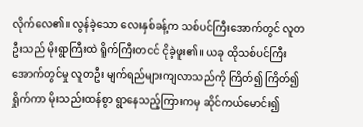လိုက်လေ၏။ လွန်ခဲ့သော လေးနှစ်ခန့်က သစ်ပင်ကြီးအောက်တွင် လူတဦးသည် မိုးရွာကြီးထဲ ရိူက်ကြီးတငင် ငိုခဲ့ဖူး၏။ ယခု ထိုသစ်ပင်ကြီးအောက်တွင်မှု လူတဦး မျက်ရည်များကျလာသည်ကို ကြိတ်၍ ကြိတ်၍ ရှိုက်ကာ မိုးသည်းထန်စွာ ရွာနေသည့်ကြားကမှ ဆိုင်ကယ်မောင်း၍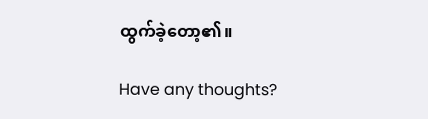ထွက်ခဲ့တော့၏။

Have any thoughts?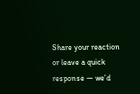Share your reaction or leave a quick response — we’d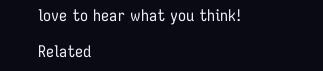love to hear what you think!

Related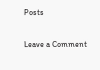Posts

Leave a Comment